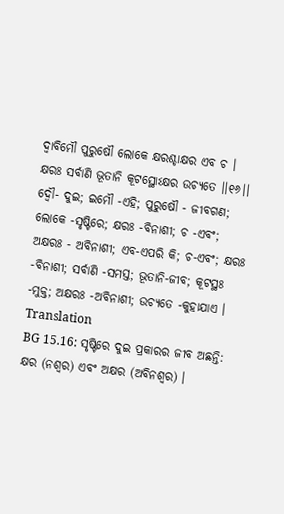ଦ୍ୱାବିମୌ ପୁରୁଷୌ ଲୋକେ କ୍ଷରଶ୍ଚାକ୍ଷର ଏବ ଚ ।
କ୍ଷରଃ ସର୍ବାଣି ଭୂତାନି କୂଟସ୍ଥୋଽକ୍ଷର ଉଚ୍ୟତେ ।।୧୬।।
ଦ୍ୱୌ- ଦୁଇ; ଇମୌ -ଏହି; ପୁରୁଷୌ - ଜୀବଗଣ; ଲୋକେ -ସୃଷ୍ଟିରେ; କ୍ଷରଃ -ବିନାଶୀ; ଚ -ଏବଂ; ଅକ୍ଷରଃ - ଅବିନାଶୀ; ଏବ-ଏପରି କି; ଚ-ଏବଂ; କ୍ଷରଃ -ବିନାଶୀ; ସର୍ବାଣି -ସମସ୍ତ; ଭୂତାନି-ଜୀବ; କୂଟସ୍ଥଃ -ମୁକ୍ତ; ଅକ୍ଷରଃ -ଅବିନାଶୀ; ଉଚ୍ୟତେ -କୁହାଯାଏ ।
Translation
BG 15.16: ସୃଷ୍ଟିରେ ଦୁଇ ପ୍ରକାରର ଜୀବ ଅଛନ୍ତି: କ୍ଷର (ନଶ୍ୱର) ଏବଂ ଅକ୍ଷର (ଅବିନଶ୍ୱର) ।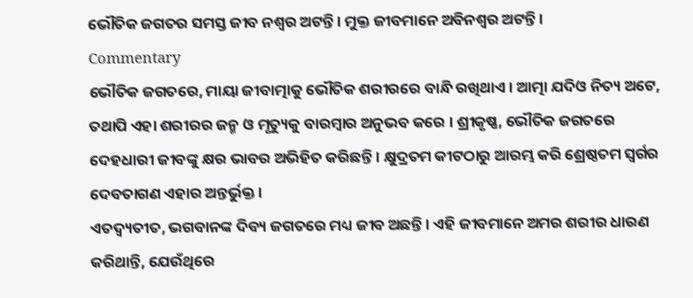ଭୌତିକ ଜଗତର ସମସ୍ତ ଜୀବ ନଶ୍ୱର ଅଟନ୍ତି । ମୁକ୍ତ ଜୀବମାନେ ଅବିନଶ୍ୱର ଅଟନ୍ତି ।
Commentary
ଭୌତିକ ଜଗତରେ, ମାୟା ଜୀବାତ୍ମାକୁ ଭୌତିକ ଶରୀରରେ ବାନ୍ଧି ରଖିଥାଏ । ଆତ୍ମା ଯଦିଓ ନିତ୍ୟ ଅଟେ, ତଥାପି ଏହା ଶରୀରର ଜନ୍ମ ଓ ମୃତ୍ୟୁକୁ ବାରମ୍ବାର ଅନୁଭବ କରେ । ଶ୍ରୀକୃଷ୍ଣ, ଭୌତିକ ଜଗତରେ ଦେହଧାରୀ ଜୀବଙ୍କୁ କ୍ଷର ଭାବର ଅଭିହିତ କରିଛନ୍ତି । କ୍ଷୁଦ୍ରତମ କୀଟଠାରୁ ଆରମ୍ଭ କରି ଶ୍ରେଷ୍ଠତମ ସ୍ୱର୍ଗର ଦେବତାଗଣ ଏହାର ଅନ୍ତର୍ଭୁକ୍ତ ।
ଏତଦ୍ବ୍ୟତୀତ, ଭଗବାନଙ୍କ ଦିବ୍ୟ ଜଗତରେ ମଧ୍ୟ ଜୀବ ଅଛନ୍ତି । ଏହି ଜୀବମାନେ ଅମର ଶରୀର ଧାରଣ କରିଥାନ୍ତି, ଯେଉଁଥିରେ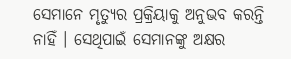ସେମାନେ ମୃତ୍ୟୁର ପ୍ରକ୍ରିୟାକୁ ଅନୁଭବ କରନ୍ତି ନାହିଁ । ସେଥିପାଇଁ ସେମାନଙ୍କୁ ଅକ୍ଷର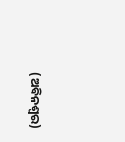(ଅବିନଶ୍ୱର)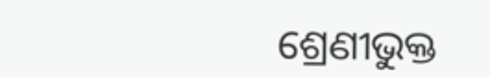ଶ୍ରେଣୀଭୁକ୍ତ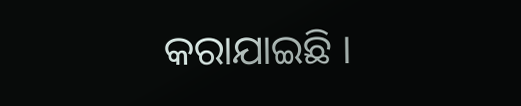କରାଯାଇଛି ।